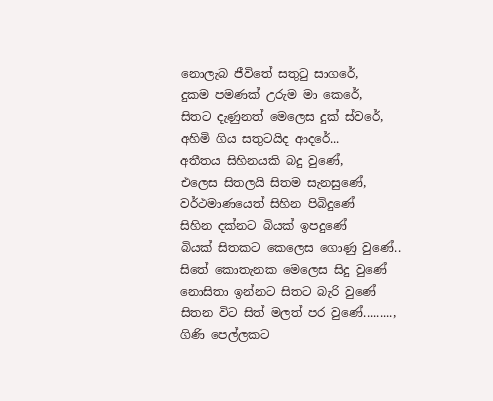නොලැබ ජීවිතේ සතුටු සාගරේ,
දුකම පමණක් උරුම මා කෙරේ,
සිතට දැණුනත් මෙලෙස දුක් ස්වරේ,
අහිමි ගිය සතුටයිද ආදරේ...
අතීතය සිහිනයකි බදු වුණේ,
එලෙස සිතලයි සිතම සැනසුණේ,
වර්ථමාණයෙත් සිහින පිබිදුණේ
සිහින දක්නට බියක් ඉපදුණේ
බියක් සිතකට කෙලෙස ගොණු වුණේ..
සිතේ කොතැනක මෙලෙස සිදු වුණේ
නොසිතා ඉන්නට සිතට බැරි වුණේ
සිතන විට සිත් මලත් පර වුණේ.........,
ගිණි පෙල්ලකට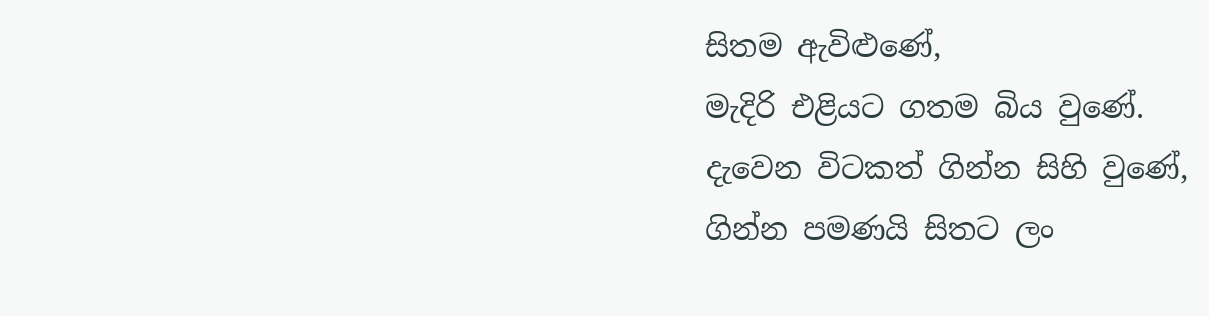සිතම ඇවිළුණේ,
මැදිරි එළියට ගතම බිය වුණේ.
දැවෙන විටකත් ගින්න සිහි වුණේ,
ගින්න පමණයි සිතට ලං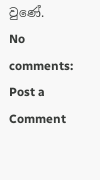වුණේ.
No comments:
Post a Comment